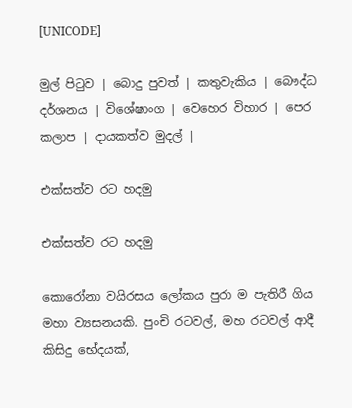[UNICODE]

මුල් පිටුව | බොදු පුවත් | කතුවැකිය | බෞද්ධ දර්ශනය | විශේෂාංග | වෙහෙර විහාර | පෙර කලාප | දායකත්ව මුදල් |

එක්සත්ව රට හදමු

එක්සත්ව රට හදමු

කොරෝනා වයිරසය ලෝකය පුරා ම පැතිරී ගිය මහා ව්‍යසනයකි. පුංචි රටවල්, මහ රටවල් ආදී කිසිදු භේදයක්,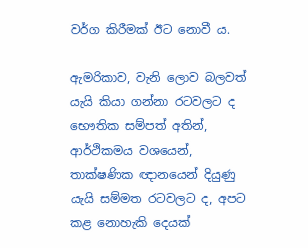වර්ග කිරීමක් ඊට නොවී ය.

ඇමරිකාව, වැනි ලොව බලවත් යැයි කියා ගන්නා රටවලට ද භෞතික සම්පත් අතින්, ආර්ථිකමය වශයෙන්, තාක්ෂණික ඥානයෙන් දියුණු යැයි සම්මත රටවලට ද, අපට කළ නොහැකි දෙයක්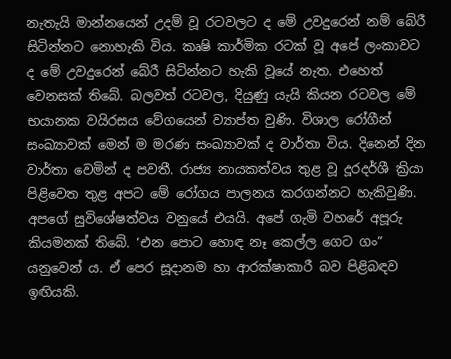නැතැයි මාන්නයෙන් උදම් වූ රටවලට ද මේ උවදුරෙන් නම් බේරී සිටින්නට නොහැකි විය. කෘෂි කාර්මික රටක් වූ අපේ ලංකාවට ද මේ උවදුරෙන් බේරී සිටින්නට හැකි වූයේ නැත. එහෙත් වෙනසක් තිබේ. බලවත් රටවල, දියුණු යැයි කියන රටවල මේ භයානක වයිරසය වේගයෙන් ව්‍යාප්ත වුණි. විශාල රෝගීන් සංඛ්‍යාවක් මෙන් ම මරණ සංඛ්‍යාවක් ද වාර්තා විය. දිනෙන් දින වාර්තා වෙමින් ද පවතී. රාජ්‍ය නායකත්වය තුළ වූ දූරදර්ශී ක්‍රියා පිළිවෙත තුළ අපට මේ රෝගය පාලනය කරගන්නට හැකිවුණි. අපගේ සුවිශේෂත්වය වනුයේ එයයි. අපේ ගැමි වහරේ අපූරු කියමනක් තිබේ. ‘එන පොට හොඳ නෑ කෙල්ල ගෙට ගං” යනුවෙන් ය. ඒ පෙර සූදානම හා ආරක්ෂාකාරී බව පිළිබඳව ඉඟියකි.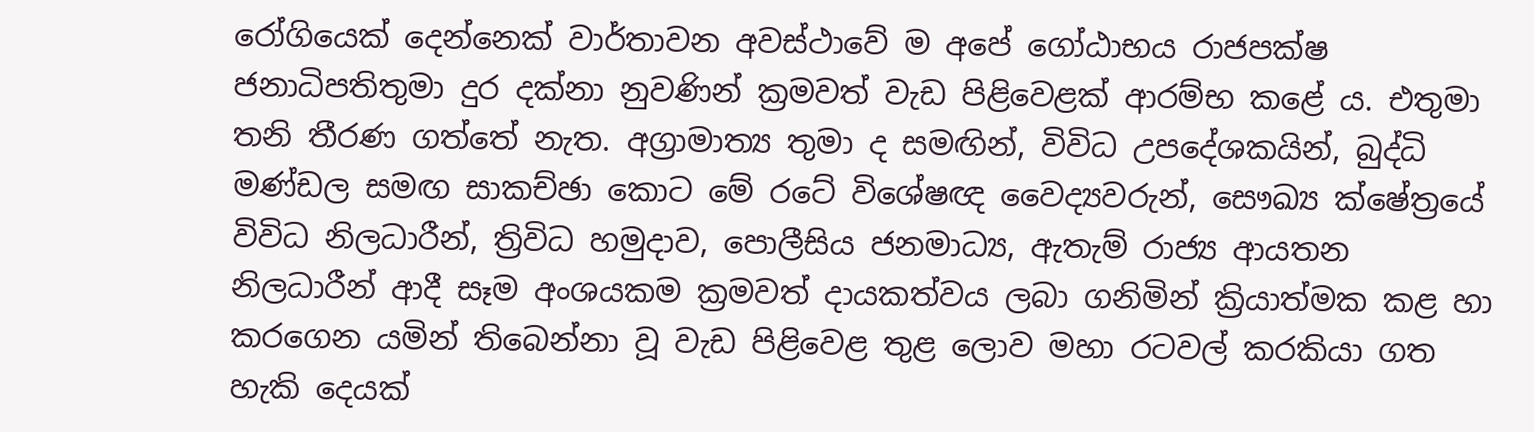රෝගියෙක් දෙන්නෙක් වාර්තාවන අවස්ථාවේ ම අපේ ගෝඨාභය රාජපක්ෂ ජනාධිපතිතුමා දුර දක්නා නුවණින් ක්‍රමවත් වැඩ පිළිවෙළක් ආරම්භ කළේ ය. එතුමා තනි තීරණ ගත්තේ නැත. අග්‍රාමාත්‍ය තුමා ද සමඟින්, විවිධ උපදේශකයින්, බුද්ධි මණ්ඩල සමඟ සාකච්ඡා කොට මේ රටේ විශේෂඥ වෛද්‍යවරුන්, සෞඛ්‍ය ක්ෂේත්‍රයේ විවිධ නිලධාරීන්, ත්‍රිවිධ හමුදාව, පොලීසිය ජනමාධ්‍ය, ඇතැම් රාජ්‍ය ආයතන නිලධාරීන් ආදී සෑම අංශයකම ක්‍රමවත් දායකත්වය ලබා ගනිමින් ක්‍රියාත්මක කළ හා කරගෙන යමින් තිබෙන්නා වූ වැඩ පිළිවෙළ තුළ ලොව මහා රටවල් කරකියා ගත හැකි දෙයක්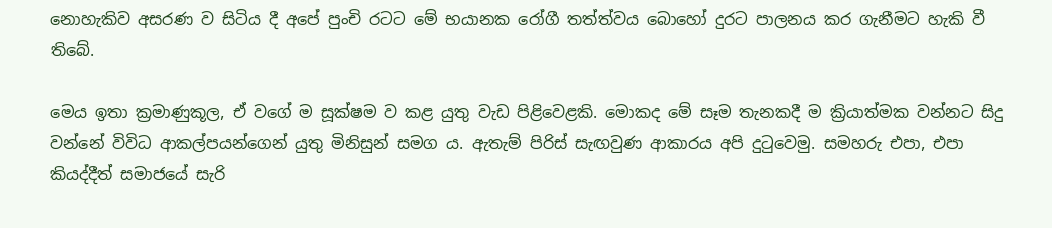නොහැකිව අසරණ ව සිටිය දී අපේ පුංචි රටට මේ භයානක රෝගී තත්ත්වය බොහෝ දුරට පාලනය කර ගැනීමට හැකි වී තිබේ.

මෙය ඉතා ක්‍රමාණුකූල, ඒ වගේ ම සූක්ෂම ව කළ යුතු වැඩ පිළිවෙළකි. මොකද මේ සෑම තැනකදී ම ක්‍රියාත්මක වන්නට සිදු වන්නේ විවිධ ආකල්පයන්ගෙන් යුතු මිනිසුන් සමග ය. ඇතැම් පිරිස් සැඟවුණ ආකාරය අපි දුටුවෙමු. සමහරු එපා, එපා කියද්දීත් සමාජයේ සැරි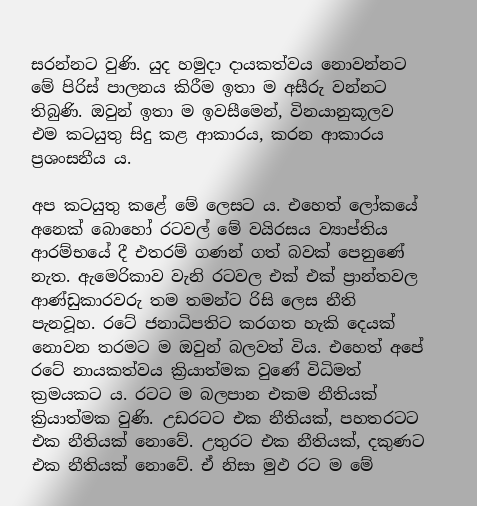සරන්නට වුණි. යුද හමුදා දායකත්වය නොවන්නට මේ පිරිස් පාලනය කිරීම ඉතා ම අසීරු වන්නට තිබුණි. ඔවුන් ඉතා ම ඉවසීමෙන්, විනයානුකූලව එම කටයුතු සිදු කළ ආකාරය, කරන ආකාරය ප්‍රශංසනීය ය.

අප කටයුතු කළේ මේ ලෙසට ය. එහෙත් ලෝකයේ අනෙක් බොහෝ රටවල් මේ වයිරසය ව්‍යාප්තිය ආරම්භයේ දී එතරම් ගණන් ගත් බවක් පෙනුණේ නැත. ඇමෙරිකාව වැනි රටවල එක් එක් ප්‍රාන්තවල ආණ්ඩුකාරවරු තම තමන්ට රිසි ලෙස නීති පැනවූහ. රටේ ජනාධිපතිට කරගත හැකි දෙයක් නොවන තරමට ම ඔවුන් බලවත් විය. එහෙත් අපේ රටේ නායකත්වය ක්‍රියාත්මක වුණේ විධිමත් ක්‍රමයකට ය. රටට ම බලපාන එකම නීතියක් ක්‍රියාත්මක වුණි. උඩරටට එක නීතියක්, පහතරටට එක නීතියක් නොවේ. උතුරට එක නීතියක්, දකුණට එක නීතියක් නොවේ. ඒ නිසා මුඵ රට ම මේ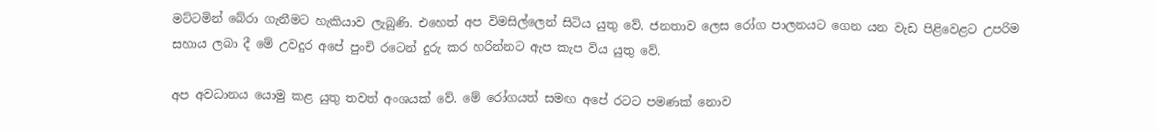මට්ටමින් බේරා ගැනීමට හැකියාව ලැබුණි. එහෙත් අප විමසිල්ලෙන් සිටිය යුතු වේ. ජනතාව ලෙස රෝග පාලනයට ගෙන යන වැඩ පිළිවෙළට උපරිම සහාය ලබා දී මේ උවදුර අපේ පුංචි රටෙන් දුරු කර හරින්නට ඇප කැප විය යුතු වේ.

අප අවධානය යොමු කළ යුතු තවත් අංශයක් වේ. මේ රෝගයත් සමඟ අපේ රටට පමණක් නොව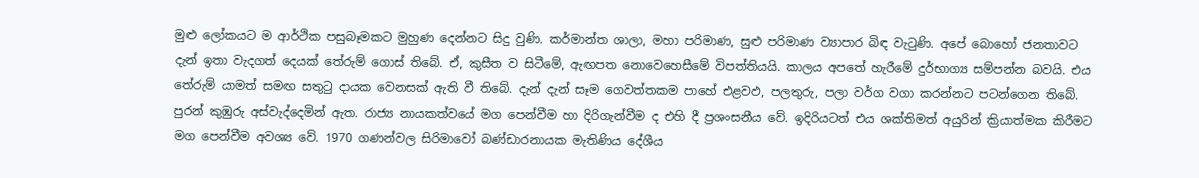මුළු ලෝකයට ම ආර්ථික පසුබෑමකට මුහුණ දෙන්නට සිදු වුණි. කර්මාන්ත ශාලා, මහා පරිමාණ, සුළු පරිමාණ ව්‍යාපාර බිඳ වැටුණි. අපේ බොහෝ ජනතාවට දැන් ඉතා වැදගත් දෙයක් තේරුම් ගොස් තිබේ. ඒ, කුසීත ව සිටීමේ, ඇඟපත නොවෙහෙසීමේ විපත්තියයි. කාලය අපතේ හැරීමේ දුර්භාග්‍ය සම්පන්න බවයි. එය තේරුම් යාමත් සමඟ සතුටු දායක වෙනසක් ඇති වී තිබේ. දැන් දැන් සෑම ගෙවත්තකම පාහේ එළවඵ, පලතුරු, පලා වර්ග වගා කරන්නට පටන්ගෙන තිබේ. පුරන් කුඹුරු අස්වැද්දෙමින් ඇත. රාජ්‍ය නායකත්වයේ මග පෙන්වීම හා දිරිගැන්වීම ද එහි දී ප්‍රශංසනීය වේ. ඉදිරියටත් එය ශක්තිමත් අයුරින් ක්‍රියාත්මක කිරීමට මග පෙන්වීම අවශ්‍ය වේ. 1970 ගණන්වල සිරිමාවෝ බණ්ඩාරනායක මැතිණිය දේශීය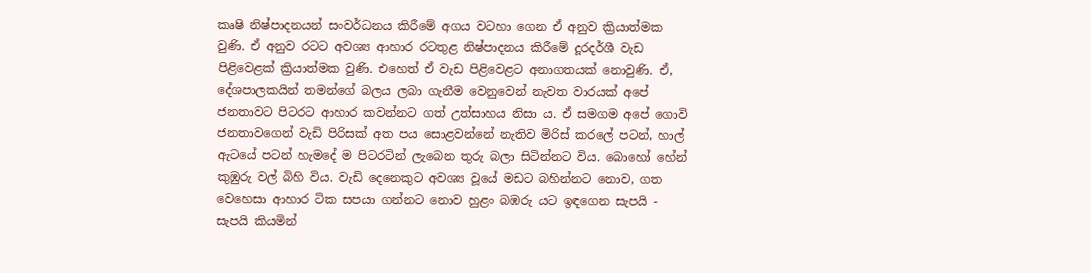කෘෂි නිෂ්පාදනයන් සංවර්ධනය කිරීමේ අගය වටහා ගෙන ඒ අනුව ක්‍රියාත්මක වුණි. ඒ අනුව රටට අවශ්‍ය ආහාර රටතුළ නිෂ්පාදනය කිරීමේ දූරදර්ශී වැඩ පිළිවෙළක් ක්‍රියාත්මක වුණි. එහෙත් ඒ වැඩ පිළිවෙළට අනාගතයක් නොවුණි. ඒ, දේශපාලකයින් තමන්ගේ බලය ලබා ගැනීම වෙනුවෙන් නැවත වාරයක් අපේ ජනතාවට පිටරට ආහාර කවන්නට ගත් උත්සාහය නිසා ය. ඒ සමගම අපේ ගොවි ජනතාවගෙන් වැඩි පිරිසක් අත පය සොළවන්නේ නැතිව මිරිස් කරලේ පටන්, හාල් ඇටයේ පටන් හැමදේ ම පිටරටින් ලැබෙන තුරු බලා සිටින්නට විය. බොහෝ හේන් කුඹුරු වල් බිහි විය. වැඩි දෙනෙකුට අවශ්‍ය වූයේ මඩට බහින්නට නොව, ගත වෙහෙසා ආහාර ටික සපයා ගන්නට නොව හුළං බඹරු යට ඉඳගෙන සැපයි - සැපයි කියමින්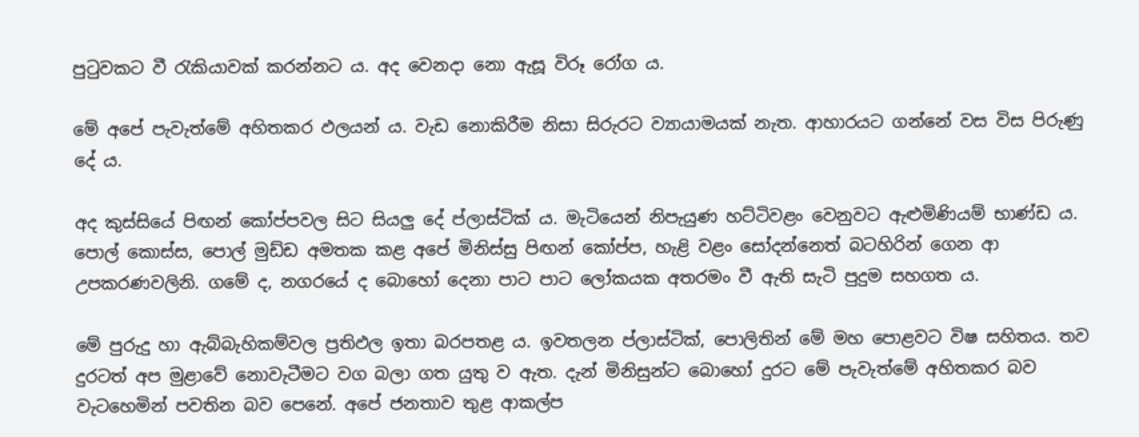පුටුවකට වී රැකියාවක් කරන්නට ය. අද වෙනදා නො ඇසූ විරූ රෝග ය.

මේ අපේ පැවැත්මේ අහිතකර ඵලයන් ය. වැඩ නොකිරීම නිසා සිරුරට ව්‍යායාමයක් නැත. ආහාරයට ගන්නේ වස විස පිරුණු දේ ය.

අද කුස්සියේ පිඟන් කෝප්පවල සිට සියලු දේ ප්ලාස්ටික් ය. මැටියෙන් නිපැයුණ හට්ටිවළං වෙනුවට ඇළුමිණියම් භාණ්ඩ ය. පොල් කොස්ස, පොල් මුඩ්ඩ අමතක කළ අපේ මිනිස්සු පිඟන් කෝප්ප, හැළි වළං සෝදන්නෙත් බටහිරින් ගෙන ආ උපකරණවලිනි. ගමේ ද, නගරයේ ද බොහෝ දෙනා පාට පාට ලෝකයක අතරමං වී ඇති සැටි පුදුම සහගත ය.

මේ පුරුදු හා ඇබ්බැහිකම්වල ප්‍රතිඵල ඉතා බරපතළ ය. ඉවතලන ප්ලාස්ටික්, පොලිතින් මේ මහ පොළවට විෂ සහිතය. තව දුරටත් අප මුළාවේ නොවැටීමට වග බලා ගත යුතු ව ඇත. දැන් මිනිසුන්ට බොහෝ දුරට මේ පැවැත්මේ අහිතකර බව වැටහෙමින් පවතින බව පෙනේ. අපේ ජනතාව තුළ ආකල්ප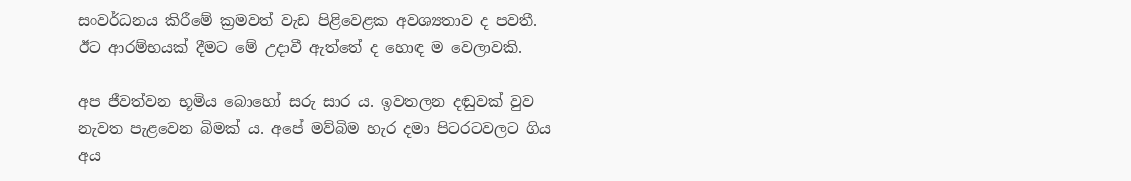සංවර්ධනය කිරීමේ ක්‍රමවත් වැඩ පිළිවෙළක අවශ්‍යතාව ද පවතී. ඊට ආරම්භයක් දීමට මේ උදාවී ඇත්තේ ද හොඳ ම වෙලාවකි.

අප ජීවත්වන භූමිය බොහෝ සරු සාර ය. ඉවතලන දඬුවක් වුව නැවත පැළවෙන බිමක් ය. අපේ මව්බිම හැර දමා පිටරටවලට ගිය අය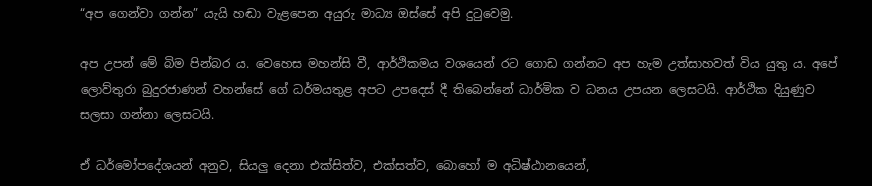“අප ගෙන්වා ගන්න” යැයි හඬා වැළපෙන අයුරු මාධ්‍ය ඔස්සේ අපි දුටුවෙමු.

අප උපන් මේ බිම පින්බර ය. වෙහෙස මහන්සි වී, ආර්ථිකමය වශයෙන් රට ගොඩ ගන්නට අප හැම උත්සාහවත් විය යුතු ය. අපේ ලොව්තුරා බුදුරජාණන් වහන්සේ ගේ ධර්මයතුළ අපට උපදෙස් දී තිබෙන්නේ ධාර්මික ව ධනය උපයන ලෙසටයි. ආර්ථික දියුණුව සලසා ගන්නා ලෙසටයි.

ඒ ධර්මෝපදේශයන් අනුව, සියලු දෙනා එක්සිත්ව, එක්සත්ව, බොහෝ ම අධිෂ්ඨානයෙන්,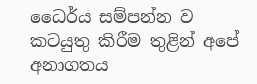ධෛර්ය සම්පන්න ව කටයුතු කිරීම තුළින් අපේ අනාගතය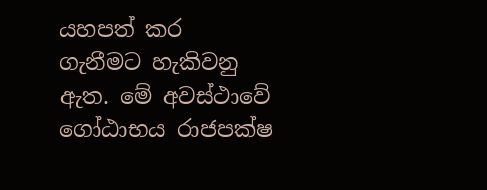යහපත් කර ගැනීමට හැකිවනු ඇත. මේ අවස්ථාවේ ගෝඨාභය රාජපක්ෂ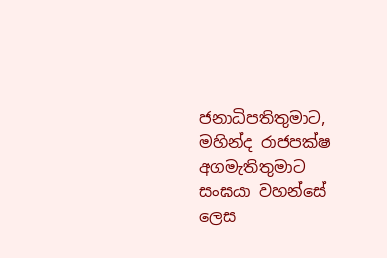ජනාධිපතිතුමාට, මහින්ද රාජපක්ෂ අගමැතිතුමාට සංඝයා වහන්සේ ලෙස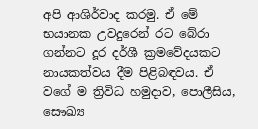අපි ආශිර්වාද කරමු. ඒ මේ භයානක උවදුරෙන් රට බේරා ගන්නට දූර දර්ශී ක්‍රමවේදයකට නායකත්වය දීම පිළිබඳවය. ඒ වගේ ම ත්‍රිවිධ හමුදාව, පොලීසිය, සෞඛ්‍ය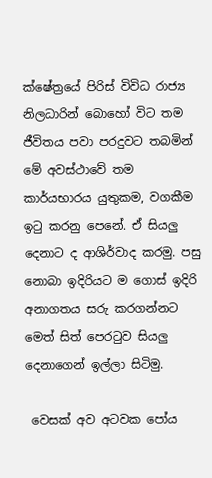ක්ෂේත්‍රයේ පිරිස් විවිධ රාජ්‍ය නිලධාරින් බොහෝ විට තම ජීවිතය පවා පරදුවට තබමින් මේ අවස්ථාවේ තම කාර්යභාරය යුතුකම, වගකීම ඉටු කරනු පෙනේ. ඒ සියලු දෙනාට ද ආශිර්වාද කරමු. පසු නොබා ඉදිරියට ම ගොස් ඉදිරි අනාගතය සරු කරගන්නට මෙත් සිත් පෙරටුව සියලු දෙනාගෙන් ඉල්ලා සිටිමු.

 වෙසක් අව අටවක පෝය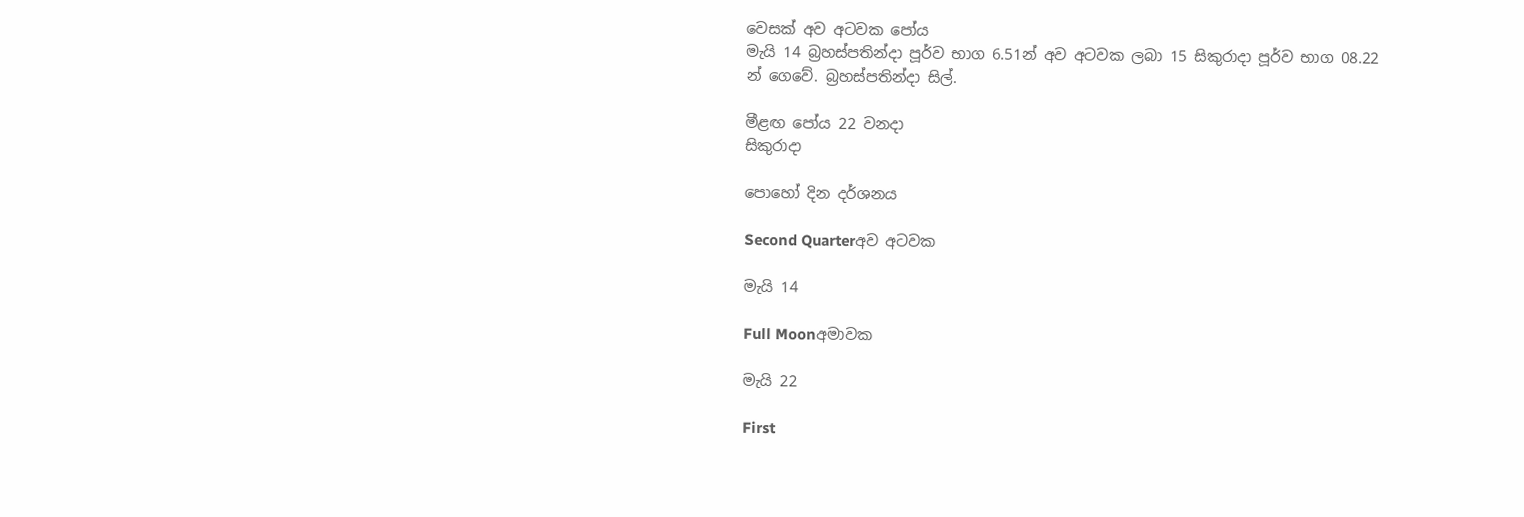වෙසක් අව අටවක පෝය
මැයි 14 බ්‍රහස්පතින්දා පූර්ව භාග 6.51න් අව අටවක ලබා 15 සිකුරාදා පූර්ව භාග 08.22 න් ගෙවේ. බ්‍රහස්පතින්දා සිල්.

මීළඟ පෝය 22 වනදා
සිකුරාදා

පොහෝ දින දර්ශනය

Second Quarterඅව අටවක

මැයි 14

Full Moonඅමාවක

මැයි 22

First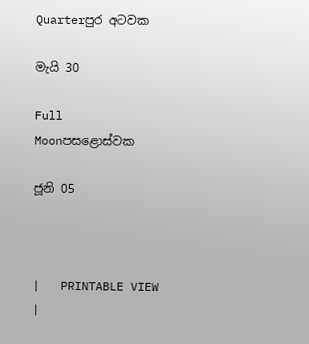Quarterපුර අටවක

මැයි 30

Full Moonපසළොස්වක

ජූනි 05



|   PRINTABLE VIEW |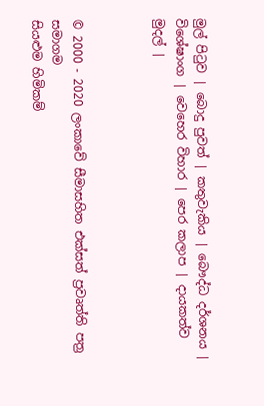මුල් පිටුව | බොදු පුවත් | කතුවැකිය | බෞද්ධ දර්ශනය | විශේෂාංග | වෙහෙර විහාර | පෙර කලාප | දායකත්ව මුදල් |



© 2000 - 2020 ලංකාවේ සීමාසහිත එක්සත් ප්‍රවෘත්ති පත්‍ර සමාගම
සියළුම හිමිකම්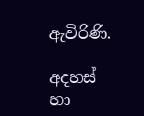ඇවිරිණි.

අදහස් හා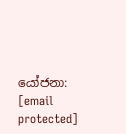යෝජනා: [email protected]